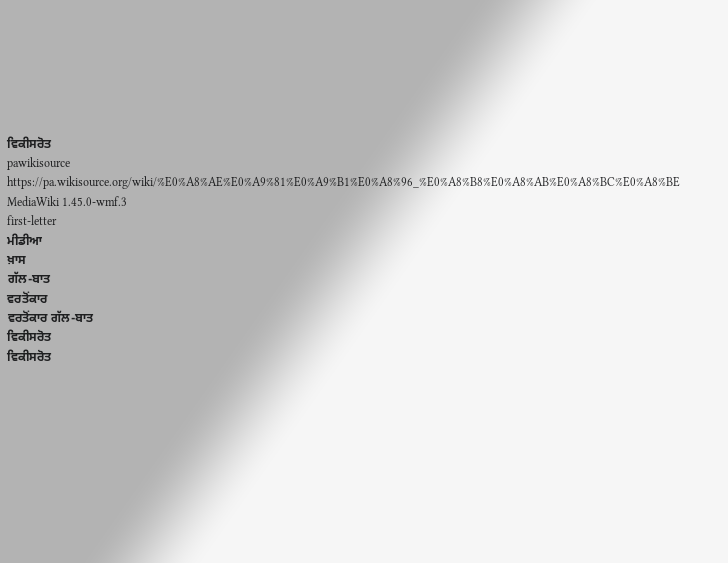ਵਿਕੀਸਰੋਤ
pawikisource
https://pa.wikisource.org/wiki/%E0%A8%AE%E0%A9%81%E0%A9%B1%E0%A8%96_%E0%A8%B8%E0%A8%AB%E0%A8%BC%E0%A8%BE
MediaWiki 1.45.0-wmf.3
first-letter
ਮੀਡੀਆ
ਖ਼ਾਸ
ਗੱਲ-ਬਾਤ
ਵਰਤੋਂਕਾਰ
ਵਰਤੋਂਕਾਰ ਗੱਲ-ਬਾਤ
ਵਿਕੀਸਰੋਤ
ਵਿਕੀਸਰੋਤ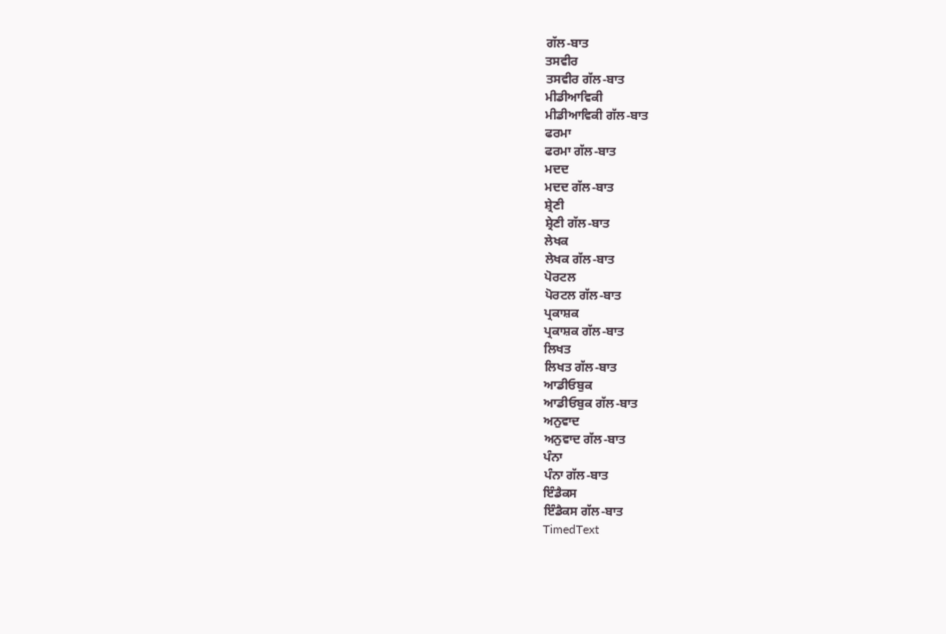ਗੱਲ-ਬਾਤ
ਤਸਵੀਰ
ਤਸਵੀਰ ਗੱਲ-ਬਾਤ
ਮੀਡੀਆਵਿਕੀ
ਮੀਡੀਆਵਿਕੀ ਗੱਲ-ਬਾਤ
ਫਰਮਾ
ਫਰਮਾ ਗੱਲ-ਬਾਤ
ਮਦਦ
ਮਦਦ ਗੱਲ-ਬਾਤ
ਸ਼੍ਰੇਣੀ
ਸ਼੍ਰੇਣੀ ਗੱਲ-ਬਾਤ
ਲੇਖਕ
ਲੇਖਕ ਗੱਲ-ਬਾਤ
ਪੋਰਟਲ
ਪੋਰਟਲ ਗੱਲ-ਬਾਤ
ਪ੍ਰਕਾਸ਼ਕ
ਪ੍ਰਕਾਸ਼ਕ ਗੱਲ-ਬਾਤ
ਲਿਖਤ
ਲਿਖਤ ਗੱਲ-ਬਾਤ
ਆਡੀਓਬੁਕ
ਆਡੀਓਬੁਕ ਗੱਲ-ਬਾਤ
ਅਨੁਵਾਦ
ਅਨੁਵਾਦ ਗੱਲ-ਬਾਤ
ਪੰਨਾ
ਪੰਨਾ ਗੱਲ-ਬਾਤ
ਇੰਡੈਕਸ
ਇੰਡੈਕਸ ਗੱਲ-ਬਾਤ
TimedText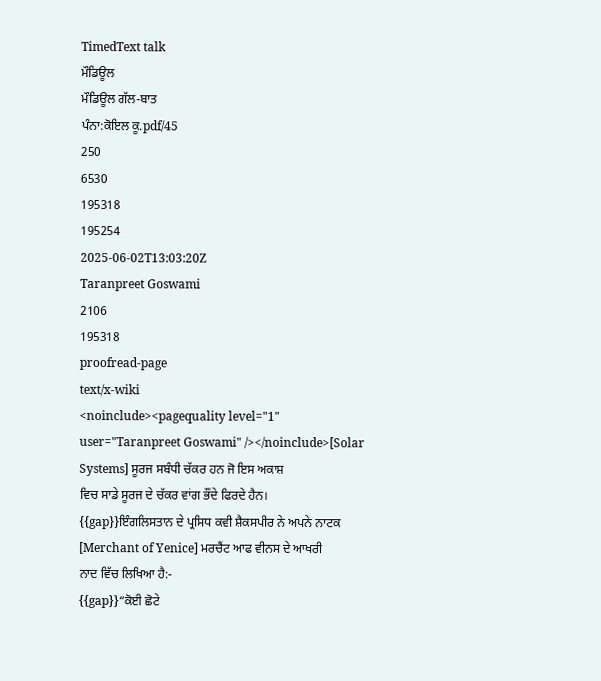TimedText talk
ਮੌਡਿਊਲ
ਮੌਡਿਊਲ ਗੱਲ-ਬਾਤ
ਪੰਨਾ:ਕੋਇਲ ਕੂ.pdf/45
250
6530
195318
195254
2025-06-02T13:03:20Z
Taranpreet Goswami
2106
195318
proofread-page
text/x-wiki
<noinclude><pagequality level="1" user="Taranpreet Goswami" /></noinclude>[Solar Systems] ਸੂਰਜ ਸਬੰਧੀ ਚੱਕਰ ਹਨ ਜੋ ਇਸ ਅਕਾਸ਼
ਵਿਚ ਸਾਡੇ ਸੂਰਜ ਦੇ ਚੱਕਰ ਵਾਂਗ ਭੌਂਦੇ ਫਿਰਦੇ ਹੈਨ।
{{gap}}ਇੰਗਲਿਸਤਾਨ ਦੇ ਪ੍ਰਸਿਧ ਕਵੀ ਸ਼ੈਕਸਪੀਰ ਨੇ ਅਪਨੇ ਨਾਟਕ
[Merchant of Yenice] ਮਰਚੈਂਟ ਆਫ ਵੀਨਸ ਦੇ ਆਖਰੀ
ਨਾਦ ਵਿੱਚ ਲਿਖਿਆ ਹੈ:-
{{gap}}“ਕੋਈ ਛੋਟੇ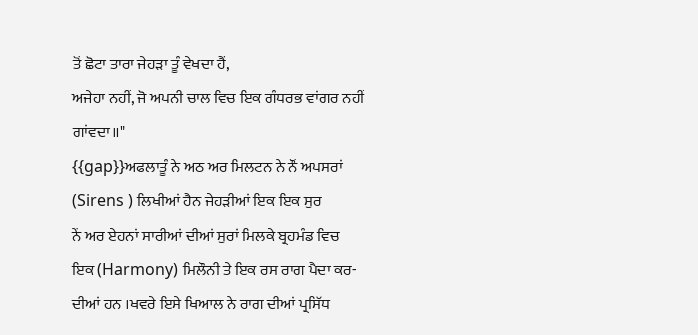ਤੋਂ ਛੋਟਾ ਤਾਰਾ ਜੇਹੜਾ ਤੂੰ ਵੇਖਦਾ ਹੈਂ,
ਅਜੇਹਾ ਨਹੀਂ, ਜੋ ਅਪਨੀ ਚਾਲ ਵਿਚ ਇਕ ਗੰਧਰਭ ਵਾਂਗਰ ਨਹੀਂ
ਗਾਂਵਦਾ॥"
{{gap}}ਅਫਲਾਤੂੰ ਨੇ ਅਠ ਅਰ ਮਿਲਟਨ ਨੇ ਨੌਂ ਅਪਸਰਾਂ
(Sirens ) ਲਿਖੀਆਂ ਹੈਨ ਜੇਹੜੀਆਂ ਇਕ ਇਕ ਸੁਰ
ਨੇਂ ਅਰ ਏਹਨਾਂ ਸਾਰੀਆਂ ਦੀਆਂ ਸੁਰਾਂ ਮਿਲਕੇ ਬ੍ਰਹਮੰਡ ਵਿਚ
ਇਕ (Harmony) ਮਿਲੌਨੀ ਤੇ ਇਕ ਰਸ ਰਾਗ ਪੈਦਾ ਕਰ-
ਦੀਆਂ ਹਨ ।ਖਵਰੇ ਇਸੇ ਖਿਆਲ ਨੇ ਰਾਗ ਦੀਆਂ ਪ੍ਰਸਿੱਧ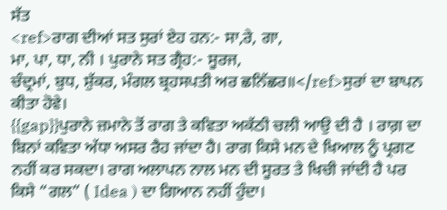ਸੱਤ
<ref>ਰਾਗ ਦੀਆਂ ਸਤ ਸੁਰਾਂ ਏਹ ਹਨ:- ਸਾ,ਰੇ, ਗਾ,
ਮਾ, ਪਾ, ਧਾ, ਨੀ । ਪੁਰਾਨੇ ਸਤ ਗ੍ਰੈਹ:- ਸੂਰਜ,
ਚੰਦ੍ਰਮਾਂ, ਬੁਧ, ਸ਼ੁੱਕਰ, ਮੰਗਲ ਬ੍ਰਹਸਪਤੀ ਅਰ ਛਨਿੱਛਰ॥</ref>ਸੁਰਾਂ ਦਾ ਬਾਪਨ ਕੀਤਾ ਹੋਵੇ।
{{gap}}ਪੁਰਾਨੇ ਜ਼ਮਾਨੇ ਤੋਂ ਰਾਗ ਤੇ ਕਵਿਤਾ ਅਕੱਠੀ ਚਲੀ ਆਉ ਦੀ ਹੈ । ਰਾਗ਼ ਦਾ ਬਿਨਾਂ ਕਵਿਤਾ ਅੱਧਾ ਅਸਰ ਰੈਹ ਜਾਂਦਾ ਹੈ। ਰਾਗ ਕਿਸੇ ਮਨ ਦੇ ਖਿਆਲ ਨੂੰ ਪ੍ਰਗਟ ਨਹੀਂ ਕਰ ਸਕਦਾ। ਰਾਗ ਅਲਾਪਨ ਨਾਲ ਮਨ ਦੀ ਸੂਰਤ ਤੇ ਖਿਚੀ ਜਾਂਦੀ ਹੈ ਪਰ ਕਿਸੇ “ਗਲ” ( Idea ) ਦਾ ਗਿਆਨ ਨਹੀਂ ਹੁੰਦਾ।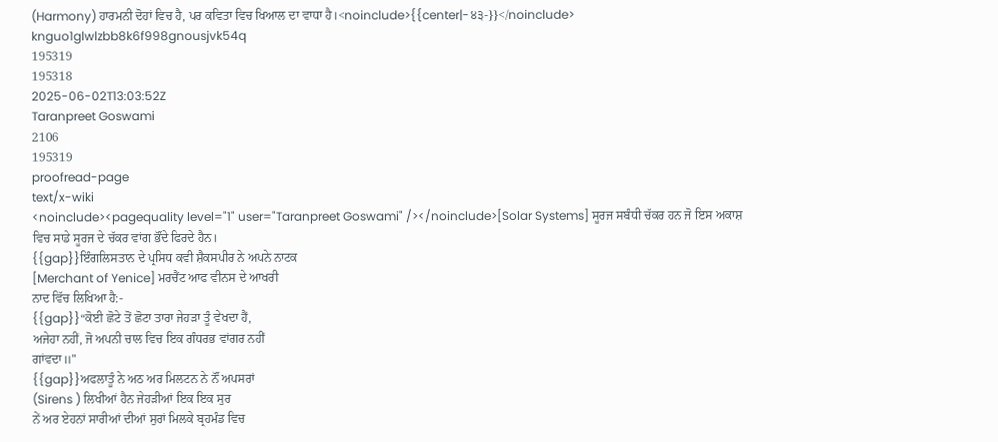(Harmony) ਹਾਰਮਨੀ ਦੋਹਾਂ ਵਿਚ ਹੈ, ਪਰ ਕਵਿਤਾ ਵਿਚ ਖਿਆਲ ਦਾ ਵਾਧਾ ਹੈ।<noinclude>{{center|-੪੩-}}</noinclude>
knguo1glwlzbb8k6f998gnousjvk54q
195319
195318
2025-06-02T13:03:52Z
Taranpreet Goswami
2106
195319
proofread-page
text/x-wiki
<noinclude><pagequality level="1" user="Taranpreet Goswami" /></noinclude>[Solar Systems] ਸੂਰਜ ਸਬੰਧੀ ਚੱਕਰ ਹਨ ਜੋ ਇਸ ਅਕਾਸ਼
ਵਿਚ ਸਾਡੇ ਸੂਰਜ ਦੇ ਚੱਕਰ ਵਾਂਗ ਭੌਂਦੇ ਫਿਰਦੇ ਹੈਨ।
{{gap}}ਇੰਗਲਿਸਤਾਨ ਦੇ ਪ੍ਰਸਿਧ ਕਵੀ ਸ਼ੈਕਸਪੀਰ ਨੇ ਅਪਨੇ ਨਾਟਕ
[Merchant of Yenice] ਮਰਚੈਂਟ ਆਫ ਵੀਨਸ ਦੇ ਆਖਰੀ
ਨਾਦ ਵਿੱਚ ਲਿਖਿਆ ਹੈ:-
{{gap}}“ਕੋਈ ਛੋਟੇ ਤੋਂ ਛੋਟਾ ਤਾਰਾ ਜੇਹੜਾ ਤੂੰ ਵੇਖਦਾ ਹੈਂ,
ਅਜੇਹਾ ਨਹੀਂ, ਜੋ ਅਪਨੀ ਚਾਲ ਵਿਚ ਇਕ ਗੰਧਰਭ ਵਾਂਗਰ ਨਹੀਂ
ਗਾਂਵਦਾ॥"
{{gap}}ਅਫਲਾਤੂੰ ਨੇ ਅਠ ਅਰ ਮਿਲਟਨ ਨੇ ਨੌਂ ਅਪਸਰਾਂ
(Sirens ) ਲਿਖੀਆਂ ਹੈਨ ਜੇਹੜੀਆਂ ਇਕ ਇਕ ਸੁਰ
ਨੇਂ ਅਰ ਏਹਨਾਂ ਸਾਰੀਆਂ ਦੀਆਂ ਸੁਰਾਂ ਮਿਲਕੇ ਬ੍ਰਹਮੰਡ ਵਿਚ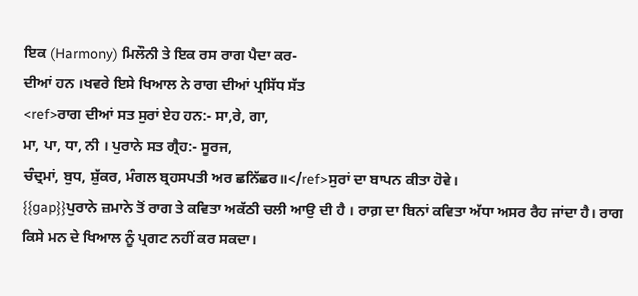ਇਕ (Harmony) ਮਿਲੌਨੀ ਤੇ ਇਕ ਰਸ ਰਾਗ ਪੈਦਾ ਕਰ-
ਦੀਆਂ ਹਨ ।ਖਵਰੇ ਇਸੇ ਖਿਆਲ ਨੇ ਰਾਗ ਦੀਆਂ ਪ੍ਰਸਿੱਧ ਸੱਤ
<ref>ਰਾਗ ਦੀਆਂ ਸਤ ਸੁਰਾਂ ਏਹ ਹਨ:- ਸਾ,ਰੇ, ਗਾ,
ਮਾ, ਪਾ, ਧਾ, ਨੀ । ਪੁਰਾਨੇ ਸਤ ਗ੍ਰੈਹ:- ਸੂਰਜ,
ਚੰਦ੍ਰਮਾਂ, ਬੁਧ, ਸ਼ੁੱਕਰ, ਮੰਗਲ ਬ੍ਰਹਸਪਤੀ ਅਰ ਛਨਿੱਛਰ॥</ref>ਸੁਰਾਂ ਦਾ ਬਾਪਨ ਕੀਤਾ ਹੋਵੇ।
{{gap}}ਪੁਰਾਨੇ ਜ਼ਮਾਨੇ ਤੋਂ ਰਾਗ ਤੇ ਕਵਿਤਾ ਅਕੱਠੀ ਚਲੀ ਆਉ ਦੀ ਹੈ । ਰਾਗ਼ ਦਾ ਬਿਨਾਂ ਕਵਿਤਾ ਅੱਧਾ ਅਸਰ ਰੈਹ ਜਾਂਦਾ ਹੈ। ਰਾਗ ਕਿਸੇ ਮਨ ਦੇ ਖਿਆਲ ਨੂੰ ਪ੍ਰਗਟ ਨਹੀਂ ਕਰ ਸਕਦਾ।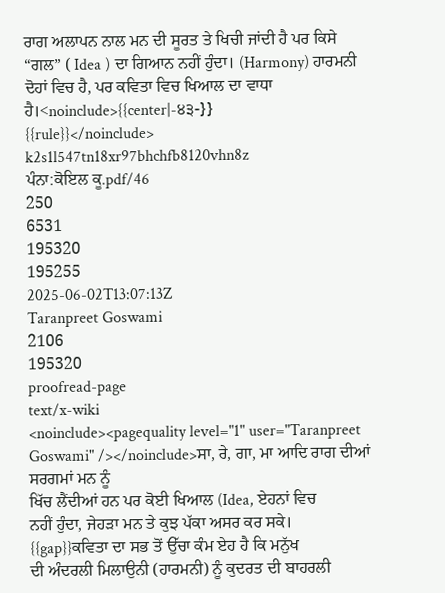ਰਾਗ ਅਲਾਪਨ ਨਾਲ ਮਨ ਦੀ ਸੂਰਤ ਤੇ ਖਿਚੀ ਜਾਂਦੀ ਹੈ ਪਰ ਕਿਸੇ “ਗਲ” ( Idea ) ਦਾ ਗਿਆਨ ਨਹੀਂ ਹੁੰਦਾ। (Harmony) ਹਾਰਮਨੀ ਦੋਹਾਂ ਵਿਚ ਹੈ, ਪਰ ਕਵਿਤਾ ਵਿਚ ਖਿਆਲ ਦਾ ਵਾਧਾ ਹੈ।<noinclude>{{center|-੪੩-}}
{{rule}}</noinclude>
k2s1l547tn18xr97bhchfb8120vhn8z
ਪੰਨਾ:ਕੋਇਲ ਕੂ.pdf/46
250
6531
195320
195255
2025-06-02T13:07:13Z
Taranpreet Goswami
2106
195320
proofread-page
text/x-wiki
<noinclude><pagequality level="1" user="Taranpreet Goswami" /></noinclude>ਸਾ, ਰੇ, ਗਾ, ਮਾ ਆਦਿ ਰਾਗ ਦੀਆਂ ਸਰਗਮਾਂ ਮਨ ਨੂੰ
ਖਿੱਚ ਲੈਂਦੀਆਂ ਹਨ ਪਰ ਕੋਈ ਖਿਆਲ (Idea, ਏਹਨਾਂ ਵਿਚ
ਨਹੀਂ ਹੁੰਦਾ, ਜੇਹੜਾ ਮਨ ਤੇ ਕੁਝ ਪੱਕਾ ਅਸਰ ਕਰ ਸਕੇ।
{{gap}}ਕਵਿਤਾ ਦਾ ਸਭ ਤੋਂ ਉੱਚਾ ਕੰਮ ਏਹ ਹੈ ਕਿ ਮਨੁੱਖ
ਦੀ ਅੰਦਰਲੀ ਮਿਲਾਉਨੀ (ਹਾਰਮਨੀ) ਨੂੰ ਕੁਦਰਤ ਦੀ ਬਾਹਰਲੀ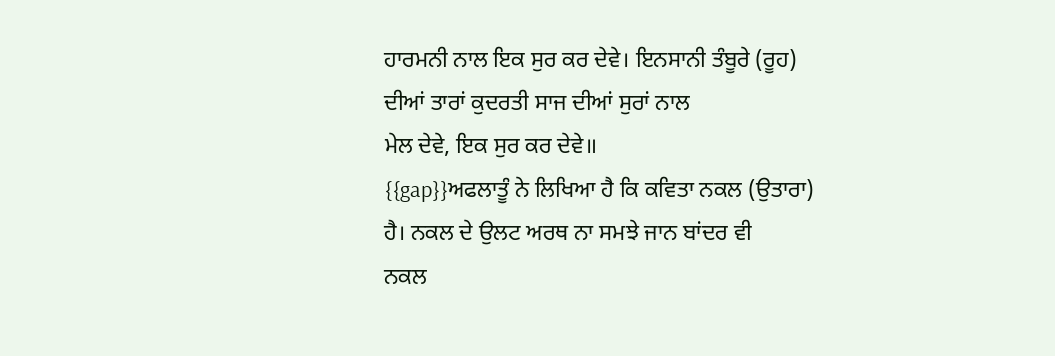ਹਾਰਮਨੀ ਨਾਲ ਇਕ ਸੁਰ ਕਰ ਦੇਵੇ। ਇਨਸਾਨੀ ਤੰਬੂਰੇ (ਰੂਹ)
ਦੀਆਂ ਤਾਰਾਂ ਕੁਦਰਤੀ ਸਾਜ ਦੀਆਂ ਸੁਰਾਂ ਨਾਲ
ਮੇਲ ਦੇਵੇ, ਇਕ ਸੁਰ ਕਰ ਦੇਵੇ॥
{{gap}}ਅਫਲਾਤੂੰ ਨੇ ਲਿਖਿਆ ਹੈ ਕਿ ਕਵਿਤਾ ਨਕਲ (ਉਤਾਰਾ)
ਹੈ। ਨਕਲ ਦੇ ਉਲਟ ਅਰਥ ਨਾ ਸਮਝੇ ਜਾਨ ਬਾਂਦਰ ਵੀ
ਨਕਲ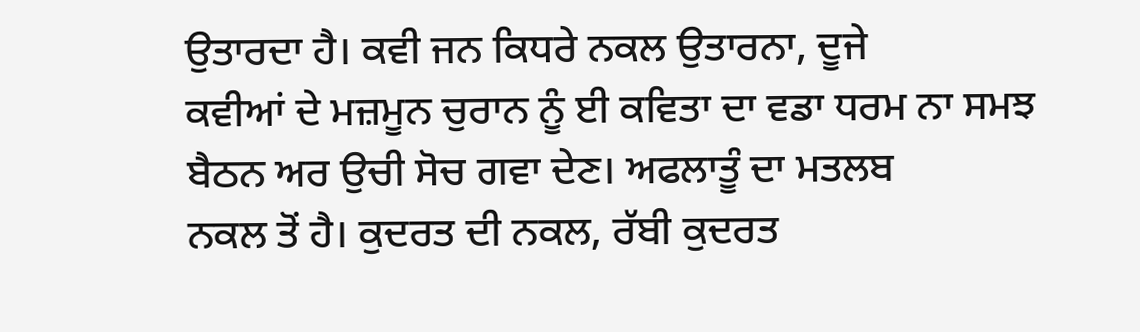ਉਤਾਰਦਾ ਹੈ। ਕਵੀ ਜਨ ਕਿਧਰੇ ਨਕਲ ਉਤਾਰਨਾ, ਦੂਜੇ
ਕਵੀਆਂ ਦੇ ਮਜ਼ਮੂਨ ਚੁਰਾਨ ਨੂੰ ਈ ਕਵਿਤਾ ਦਾ ਵਡਾ ਧਰਮ ਨਾ ਸਮਝ
ਬੈਠਨ ਅਰ ਉਚੀ ਸੋਚ ਗਵਾ ਦੇਣ। ਅਫਲਾਤੂੰ ਦਾ ਮਤਲਬ
ਨਕਲ ਤੋਂ ਹੈ। ਕੁਦਰਤ ਦੀ ਨਕਲ, ਰੱਬੀ ਕੁਦਰਤ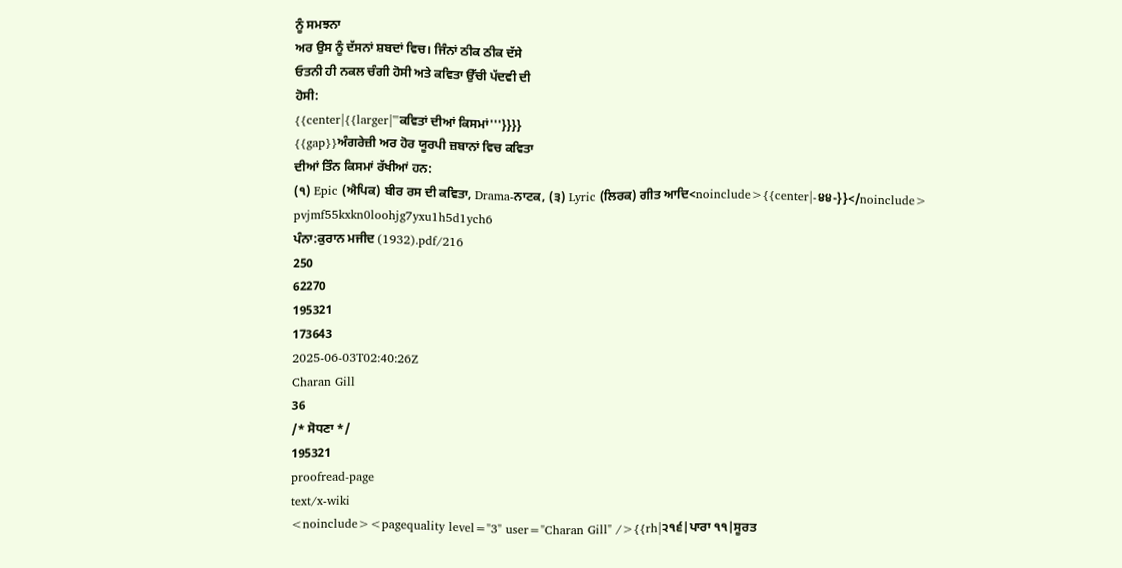ਨੂੰ ਸਮਝਨਾ
ਅਰ ਉਸ ਨੂੰ ਦੱਸਨਾਂ ਸ਼ਬਦਾਂ ਵਿਚ। ਜਿੰਨਾਂ ਠੀਕ ਠੀਕ ਦੱਸੇ
ਓਤਨੀ ਹੀ ਨਕਲ ਚੰਗੀ ਹੋਸੀ ਅਤੇ ਕਵਿਤਾ ਉੱਚੀ ਪੱਦਵੀ ਦੀ
ਹੋਸੀ:
{{center|{{larger|'''ਕਵਿਤਾਂ ਦੀਆਂ ਕਿਸਮਾਂ'''}}}}
{{gap}}ਅੰਗਰੇਜ਼ੀ ਅਰ ਹੋਰ ਯੂਰਪੀ ਜ਼ਬਾਨਾਂ ਵਿਚ ਕਵਿਤਾ
ਦੀਆਂ ਤਿੰਨ ਕਿਸਮਾਂ ਰੱਖੀਆਂ ਹਨ:
(੧) Epic (ਐਪਿਕ) ਬੀਰ ਰਸ ਦੀ ਕਵਿਤਾ, Drama-ਨਾਟਕ, (੩) Lyric (ਲਿਰਕ) ਗੀਤ ਆਦਿ<noinclude>{{center|-੪੪-}}</noinclude>
pvjmf55kxkn0loohjg7yxu1h5d1ych6
ਪੰਨਾ:ਕੁਰਾਨ ਮਜੀਦ (1932).pdf/216
250
62270
195321
173643
2025-06-03T02:40:26Z
Charan Gill
36
/* ਸੋਧਣਾ */
195321
proofread-page
text/x-wiki
<noinclude><pagequality level="3" user="Charan Gill" />{{rh|੨੧੬|ਪਾਰਾ ੧੧|ਸੂਰਤ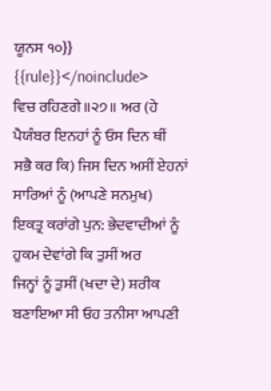ਯੂਨਸ ੧੦}}
{{rule}}</noinclude>
ਵਿਚ ਰਹਿਣਗੇ॥੨੭॥ ਅਰ (ਹੇ ਪੈਯੰਬਰ ਇਨਹਾਂ ਨੂੰ ਓਸ ਦਿਨ ਥੀਂ
ਸਭੈ ਕਰ ਕਿ) ਜਿਸ ਦਿਨ ਅਸੀਂ ਏਹਨਾਂ ਸਾਰਿਆਂ ਨੂੰ (ਆਪਣੇ ਸਨਮੁਖ)
ਇਕਤ੍ਰ ਕਰਾਂਗੇ ਪੁਨ: ਭੇਦਵਾਦੀਆਂ ਨੂੰ ਹੁਕਮ ਦੇਵਾਂਗੇ ਕਿ ਤੁਸੀਂ ਅਰ
ਜਿਨ੍ਹਾਂ ਨੂੰ ਤੁਸੀਂ (ਖਦਾ ਦੇ) ਸ਼ਰੀਕ ਬਣਾਇਆ ਸੀ ਓਹ ਤਨੀਸਾ ਆਪਣੀ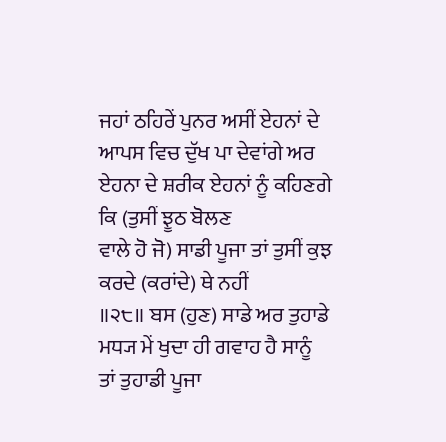ਜਹਾਂ ਠਹਿਰੇਂ ਪੁਨਰ ਅਸੀਂ ਏਹਨਾਂ ਦੇ ਆਪਸ ਵਿਚ ਦੁੱਖ ਪਾ ਦੇਵਾਂਗੇ ਅਰ
ਏਹਨਾ ਦੇ ਸ਼ਰੀਕ ਏਹਨਾਂ ਨੂੰ ਕਹਿਣਗੇ ਕਿ (ਤੁਸੀਂ ਝੂਠ ਬੋਲਣ
ਵਾਲੇ ਹੋ ਜੋ) ਸਾਡੀ ਪੂਜਾ ਤਾਂ ਤੁਸੀਂ ਕੁਝ ਕਰਦੇ (ਕਰਾਂਦੇ) ਥੇ ਨਹੀਂ
॥੨੮॥ ਬਸ (ਹੁਣ) ਸਾਡੇ ਅਰ ਤੁਹਾਡੇ ਮਧ੍ਯ ਮੇਂ ਖੁਦਾ ਹੀ ਗਵਾਹ ਹੈ ਸਾਨੂੰ
ਤਾਂ ਤੁਹਾਡੀ ਪੂਜਾ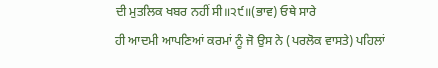ਦੀ ਮੁਤਲਿਕ ਖਬਰ ਨਹੀਂ ਸੀ॥੨੯॥(ਭਾਵ) ਓਥੇ ਸਾਰੇ
ਹੀ ਆਦਮੀ ਆਪਣਿਆਂ ਕਰਮਾਂ ਨੂੰ ਜੋ ਉਸ ਨੇ (ਪਰਲੋਕ ਵਾਸਤੇ) ਪਹਿਲਾਂ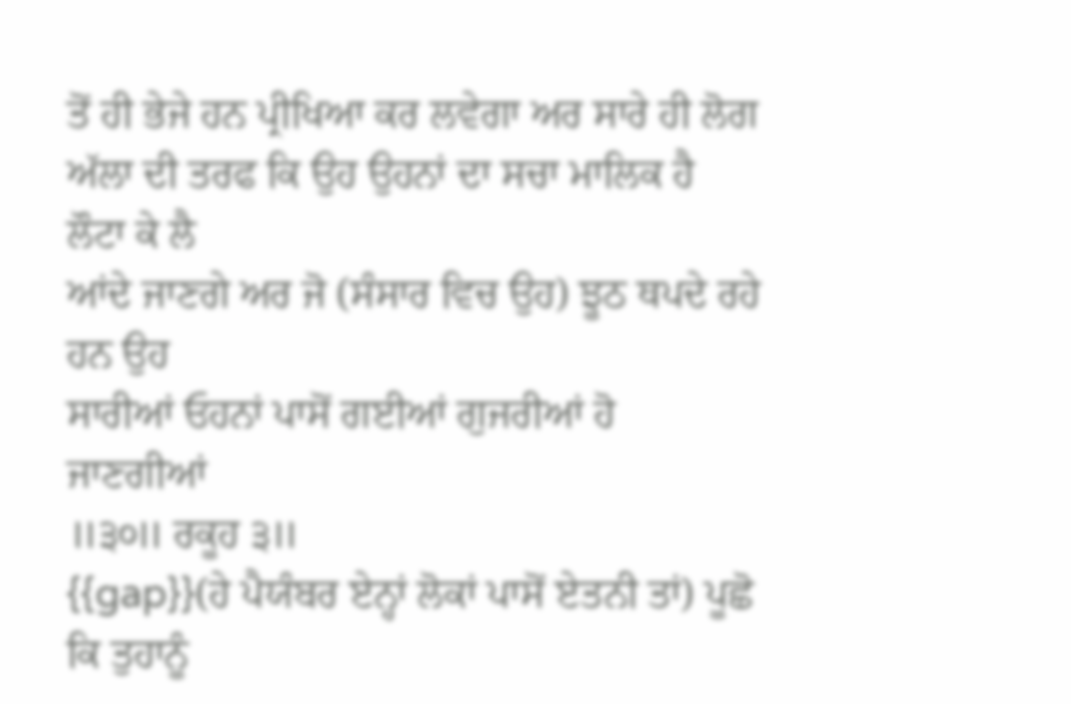ਤੋਂ ਹੀ ਭੇਜੇ ਹਨ ਪ੍ਰੀਖਿਆ ਕਰ ਲਵੇਗਾ ਅਰ ਸਾਰੇ ਹੀ ਲੋਗ
ਅੱਲਾ ਦੀ ਤਰਫ ਕਿ ਉਹ ਉਹਨਾਂ ਦਾ ਸਚਾ ਮਾਲਿਕ ਹੈ ਲੌਟਾ ਕੇ ਲੈ
ਆਂਦੇ ਜਾਣਗੇ ਅਰ ਜੋ (ਸੰਸਾਰ ਵਿਚ ਉਹ) ਝੂਠ ਥਪਦੇ ਰਹੇ ਹਨ ਉਹ
ਸਾਰੀਆਂ ਓਹਨਾਂ ਪਾਸੋਂ ਗਈਆਂ ਗੁਜਰੀਆਂ ਹੋ ਜਾਣਗੀਆਂ
॥੩੦॥ ਰਕੂਹ ੩॥
{{gap}}(ਹੇ ਪੈਯੰਬਰ ਏਨ੍ਹਾਂ ਲੋਕਾਂ ਪਾਸੋਂ ਏਤਨੀ ਤਾਂ) ਪੂਛੋ ਕਿ ਤੁਹਾਨੂੰ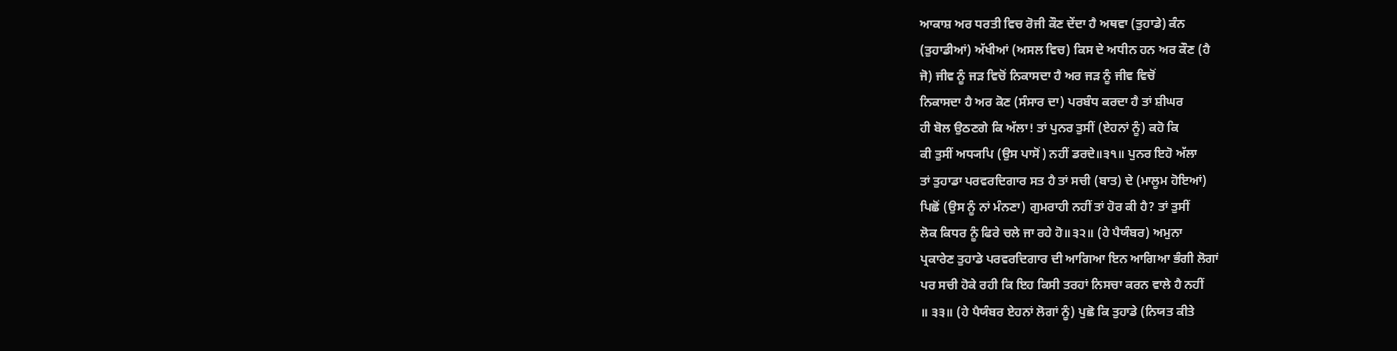ਆਕਾਸ਼ ਅਰ ਧਰਤੀ ਵਿਚ ਰੋਜੀ ਕੌਣ ਦੇਂਦਾ ਹੈ ਅਥਵਾ (ਤੁਹਾਡੇ) ਕੰਨ
(ਤੁਹਾਡੀਆਂ) ਅੱਖੀਆਂ (ਅਸਲ ਵਿਚ) ਕਿਸ ਦੇ ਅਧੀਨ ਹਨ ਅਰ ਕੌਣ (ਹੈ
ਜੋ) ਜੀਵ ਨੂੰ ਜੜ ਵਿਚੋਂ ਨਿਕਾਸਦਾ ਹੈ ਅਰ ਜੜ ਨੂੰ ਜੀਵ ਵਿਚੋਂ
ਨਿਕਾਸਦਾ ਹੈ ਅਰ ਕੋਣ (ਸੰਸਾਰ ਦਾ) ਪਰਬੰਧ ਕਰਦਾ ਹੈ ਤਾਂ ਸ਼ੀਘਰ
ਹੀ ਬੋਲ ਉਠਣਗੇ ਕਿ ਅੱਲਾ! ਤਾਂ ਪੁਨਰ ਤੁਸੀਂ (ਏਹਨਾਂ ਨੂੰ) ਕਹੋ ਕਿ
ਕੀ ਤੁਸੀਂ ਅਧ੍ਯਪਿ (ਉਸ ਪਾਸੋਂ) ਨਹੀਂ ਡਰਦੇ॥੩੧॥ ਪੁਨਰ ਇਹੋ ਅੱਲਾ
ਤਾਂ ਤੁਹਾਡਾ ਪਰਵਰਦਿਗਾਰ ਸਤ ਹੈ ਤਾਂ ਸਚੀ (ਬਾਤ) ਦੇ (ਮਾਲੂਮ ਹੋਇਆਂ)
ਪਿਛੋਂ (ਉਸ ਨੂੰ ਨਾਂ ਮੰਨਣਾ) ਗੁਮਰਾਹੀ ਨਹੀਂ ਤਾਂ ਹੋਰ ਕੀ ਹੈ? ਤਾਂ ਤੁਸੀਂ
ਲੋਕ ਕਿਧਰ ਨੂੰ ਫਿਰੇ ਚਲੇ ਜਾ ਰਹੇ ਹੋ॥੩੨॥ (ਹੇ ਪੈਯੰਬਰ) ਅਮੁਨਾ
ਪ੍ਰਕਾਰੇਣ ਤੁਹਾਡੇ ਪਰਵਰਦਿਗਾਰ ਦੀ ਆਗਿਆ ਇਨ ਆਗਿਆ ਭੰਗੀ ਲੋਗਾਂ
ਪਰ ਸਚੀ ਹੋਕੇ ਰਹੀ ਕਿ ਇਹ ਕਿਸੀ ਤਰਹਾਂ ਨਿਸਚਾ ਕਰਨ ਵਾਲੇ ਹੈ ਨਹੀਂ
॥ ੩੩॥ (ਹੇ ਪੈਯੰਬਰ ਏਹਨਾਂ ਲੋਗਾਂ ਨੂੰ) ਪੁਛੋ ਕਿ ਤੁਹਾਡੇ (ਨਿਯਤ ਕੀਤੇ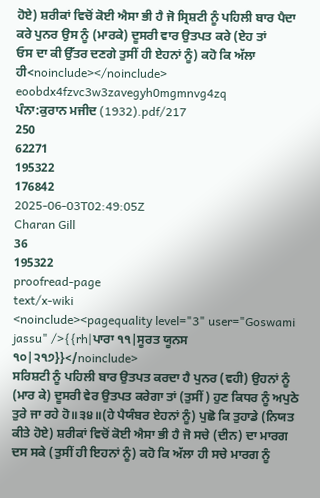ਹੋਏ) ਸ਼ਰੀਕਾਂ ਵਿਚੋਂ ਕੋਈ ਐਸਾ ਭੀ ਹੈ ਜੋ ਸ੍ਰਿਸ਼ਟੀ ਨੂੰ ਪਹਿਲੀ ਬਾਰ ਪੈਦਾ
ਕਰੇ ਪੁਨਰ ਉਸ ਨੂੰ (ਮਾਰਕੇ) ਦੂਸਰੀ ਵਾਰ ਉਤਪਤ ਕਰੇ (ਏਹ ਤਾਂ
ਓਸ ਦਾ ਕੀ ਉੱਤਰ ਦਣਗੇ ਤੁਸੀਂ ਹੀ ਏਹਨਾਂ ਨੂੰ) ਕਹੋ ਕਿ ਅੱਲਾ ਹੀ<noinclude></noinclude>
eoobdx4fzvc3w3zavegyh0mgmnvg4zq
ਪੰਨਾ:ਕੁਰਾਨ ਮਜੀਦ (1932).pdf/217
250
62271
195322
176842
2025-06-03T02:49:05Z
Charan Gill
36
195322
proofread-page
text/x-wiki
<noinclude><pagequality level="3" user="Goswami jassu" />{{rh|ਪਾਰਾ ੧੧|ਸੂਰਤ ਯੂਨਸ ੧੦|੨੧੭}}</noinclude>
ਸਰਿਸ਼ਟੀ ਨੂੰ ਪਹਿਲੀ ਬਾਰ ਉਤਪਤ ਕਰਦਾ ਹੈ ਪੁਨਰ (ਵਹੀ) ਉਹਨਾਂ ਨੂੰ
(ਮਾਰ ਕੇ) ਦੂਸਰੀ ਵੇਰ ਉਤਪਤ ਕਰੇਗਾ ਤਾਂ (ਤੁਸੀਂ) ਹੁਣ ਕਿਧਰ ਨੂੰ ਅਪੁਠੇ
ਤੁਰੇ ਜਾ ਰਹੇ ਹੋ॥੩੪॥(ਹੇ ਪੈਯੰਬਰ ਏਹਨਾਂ ਨੂੰ) ਪੁਛੋ ਕਿ ਤੁਹਾਡੇ (ਨਿਯਤ
ਕੀਤੇ ਹੋਏ) ਸ਼ਰੀਕਾਂ ਵਿਚੋਂ ਕੋਈ ਐਸਾ ਭੀ ਹੈ ਜੋ ਸਚੇ (ਦੀਨ) ਦਾ ਮਾਰਗ
ਦਸ ਸਕੇ (ਤੁਸੀਂ ਹੀ ਇਹਨਾਂ ਨੂੰ) ਕਹੋ ਕਿ ਅੱਲਾ ਹੀ ਸਚੇ ਮਾਰਗ ਨੂੰ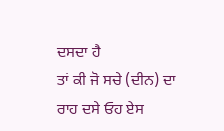ਦਸਦਾ ਹੈ
ਤਾਂ ਕੀ ਜੋ ਸਚੇ (ਦੀਨ) ਦਾ ਰਾਹ ਦਸੇ ਓਹ ਏਸ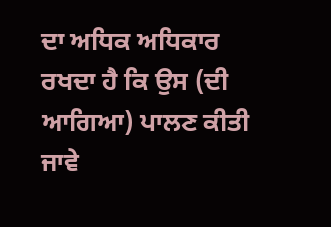ਦਾ ਅਧਿਕ ਅਧਿਕਾਰ
ਰਖਦਾ ਹੈ ਕਿ ਉਸ (ਦੀ ਆਗਿਆ) ਪਾਲਣ ਕੀਤੀ ਜਾਵੇ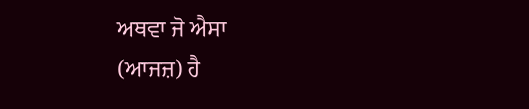ਅਥਵਾ ਜੋ ਐਸਾ
(ਆਜਜ਼) ਹੈ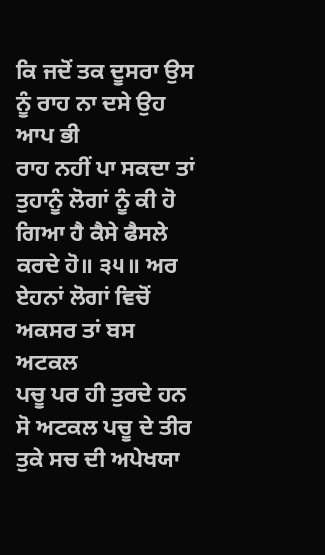ਕਿ ਜਦੋਂ ਤਕ ਦੂਸਰਾ ਉਸ ਨੂੰ ਰਾਹ ਨਾ ਦਸੇ ਉਹ ਆਪ ਭੀ
ਰਾਹ ਨਹੀਂ ਪਾ ਸਕਦਾ ਤਾਂ ਤੁਹਾਨੂੰ ਲੋਗਾਂ ਨੂੰ ਕੀ ਹੋ ਗਿਆ ਹੈ ਕੈਸੇ ਫੈਸਲੇ
ਕਰਦੇ ਹੋ॥ ੩੫॥ ਅਰ ਏਹਨਾਂ ਲੋਗਾਂ ਵਿਚੋਂ ਅਕਸਰ ਤਾਂ ਬਸ ਅਟਕਲ
ਪਚੂ ਪਰ ਹੀ ਤੁਰਦੇ ਹਨ ਸੋ ਅਟਕਲ ਪਚੂ ਦੇ ਤੀਰ ਤੁਕੇ ਸਚ ਦੀ ਅਪੇਖਯਾ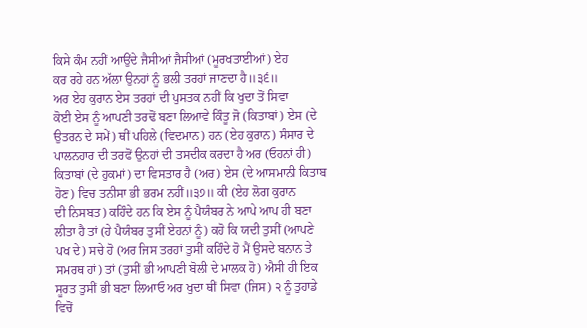ਕਿਸੇ ਕੰਮ ਨਹੀਂ ਆਉਂਦੇ ਜੈਸੀਆਂ ਜੈਸੀਆਂ (ਮੂਰਖਤਾਈਆਂ) ਏਹ
ਕਰ ਰਹੇ ਹਨ ਅੱਲਾ ਉਨਹਾਂ ਨੂੰ ਭਲੀ ਤਰਹਾਂ ਜਾਣਦਾ ਹੈ॥੩੬॥
ਅਰ ਏਹ ਕੁਰਾਨ ਏਸ ਤਰਹਾਂ ਦੀ ਪੁਸਤਕ ਨਹੀਂ ਕਿ ਖੁਦਾ ਤੋਂ ਸਿਵਾ
ਕੋਈ ਏਸ ਨੂੰ ਆਪਣੀ ਤਰਢੋਂ ਬਣਾ ਲਿਆਵੇ ਕਿੰਤੂ ਜੋ (ਕਿਤਾਬਾਂ) ਏਸ (ਦੇ
ਉਤਰਨ ਦੇ ਸਮੇਂ) ਥੀਂ ਪਹਿਲੇ (ਵਿਦਮਾਨ) ਹਨ (ਏਹ ਕੁਰਾਨ) ਸੰਸਾਰ ਦੇ
ਪਾਲਨਹਾਰ ਦੀ ਤਰਫੋਂ ਉਨਹਾਂ ਦੀ ਤਸਦੀਕ ਕਰਦਾ ਹੈ ਅਰ (ਓਹਨਾਂ ਹੀ)
ਕਿਤਾਬਾਂ (ਦੇ ਹੁਕਮਾਂ) ਦਾ ਵਿਸਤਾਰ ਹੈ (ਅਰ) ਏਸ (ਦੇ ਆਸਮਾਨੀ ਕਿਤਾਬ ਹੋਣ) ਵਿਚ ਤਨੀਸਾ ਭੀ ਭਰਮ ਨਹੀਂ॥੩੭॥ ਕੀ (ਏਹ ਲੋਗ ਕੁਰਾਨ
ਦੀ ਨਿਸਬਤ) ਕਹਿੰਦੇ ਹਨ ਕਿ ਏਸ ਨੂੰ ਪੈਯੰਬਰ ਨੇ ਆਪੇ ਆਪ ਹੀ ਬਣਾ
ਲੀਤਾ ਹੈ ਤਾਂ (ਹੇ ਪੈਯੰਬਰ ਤੁਸੀਂ ਏਹਨਾਂ ਨੂੰ) ਕਹੋ ਕਿ ਯਦੀ ਤੁਸੀਂ (ਆਪਣੇ
ਪਖ ਦੇ) ਸਚੇ ਹੋ (ਅਰ ਜਿਸ ਤਰਹਾਂ ਤੁਸੀਂ ਕਹਿੰਦੇ ਹੋ ਮੈਂ ਉਸਦੇ ਬਨਾਨ ਤੇ
ਸਮਰਥ ਹਾਂ) ਤਾਂ (ਤੁਸੀਂ ਭੀ ਆਪਣੀ ਬੋਲੀ ਦੇ ਮਾਲਕ ਹੋ) ਐਸੀ ਹੀ ਇਕ
ਸੂਰਤ ਤੁਸੀਂ ਭੀ ਬਣਾ ਲਿਆਓ ਅਰ ਖੁਦਾ ਥੀਂ ਸਿਵਾ (ਜਿਸ) ੨ ਨੂੰ ਤੁਹਾਡੇ
ਵਿਚੋਂ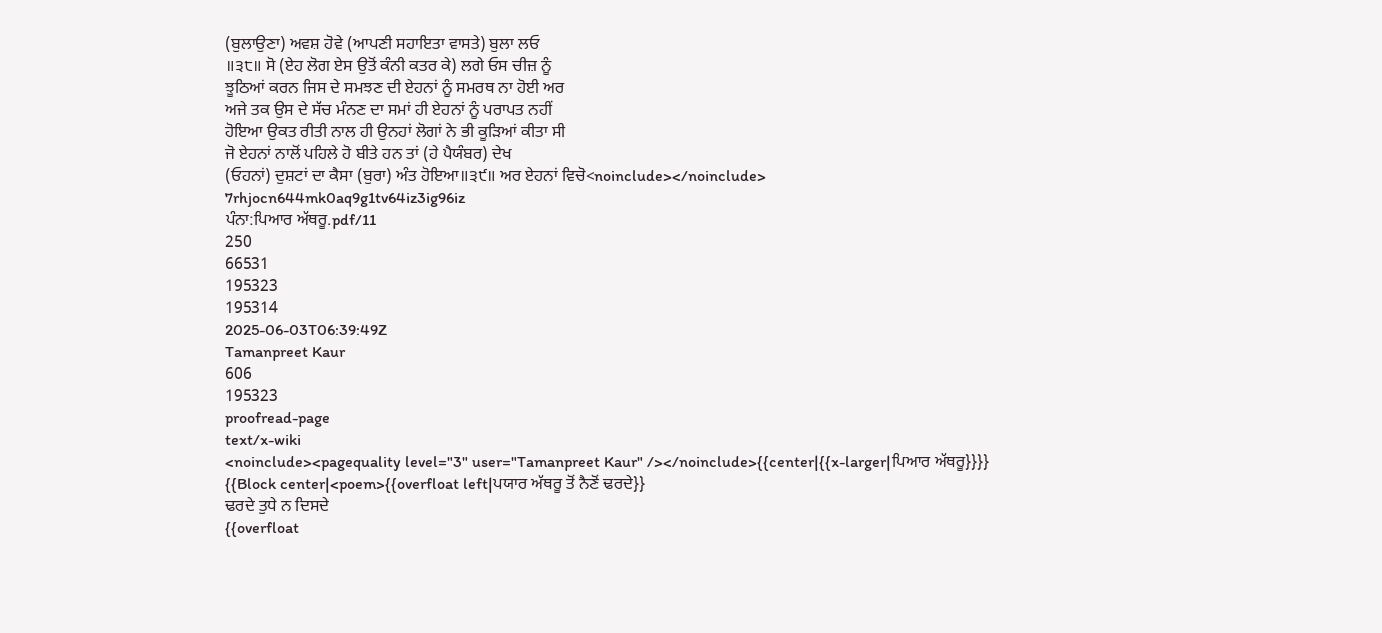(ਬੁਲਾਉਣਾ) ਅਵਸ਼ ਹੋਵੇ (ਆਪਣੀ ਸਹਾਇਤਾ ਵਾਸਤੇ) ਬੁਲਾ ਲਓ
॥੩੮॥ ਸੋ (ਏਹ ਲੋਗ ਏਸ ਉਤੋਂ ਕੰਨੀ ਕਤਰ ਕੇ) ਲਗੇ ਓਸ ਚੀਜ਼ ਨੂੰ
ਝੂਠਿਆਂ ਕਰਨ ਜਿਸ ਦੇ ਸਮਝਣ ਦੀ ਏਹਨਾਂ ਨੂੰ ਸਮਰਥ ਨਾ ਹੋਈ ਅਰ
ਅਜੇ ਤਕ ਉਸ ਦੇ ਸੱਚ ਮੰਨਣ ਦਾ ਸਮਾਂ ਹੀ ਏਹਨਾਂ ਨੂੰ ਪਰਾਪਤ ਨਹੀਂ
ਹੋਇਆ ਉਕਤ ਰੀਤੀ ਨਾਲ ਹੀ ਉਨਹਾਂ ਲੋਗਾਂ ਨੇ ਭੀ ਕੂੜਿਆਂ ਕੀਤਾ ਸੀ
ਜੋ ਏਹਨਾਂ ਨਾਲੋਂ ਪਹਿਲੇ ਹੋ ਬੀਤੇ ਹਨ ਤਾਂ (ਹੇ ਪੈਯੰਬਰ) ਦੇਖ
(ਓਹਨਾਂ) ਦੁਸ਼ਟਾਂ ਦਾ ਕੈਸਾ (ਬੁਰਾ) ਅੰਤ ਹੋਇਆ॥੩੯॥ ਅਰ ਏਹਨਾਂ ਵਿਚੋ<noinclude></noinclude>
7rhjocn644mk0aq9g1tv64iz3ig96iz
ਪੰਨਾ:ਪਿਆਰ ਅੱਥਰੂ.pdf/11
250
66531
195323
195314
2025-06-03T06:39:49Z
Tamanpreet Kaur
606
195323
proofread-page
text/x-wiki
<noinclude><pagequality level="3" user="Tamanpreet Kaur" /></noinclude>{{center|{{x-larger|ਪਿਆਰ ਅੱਥਰੂ}}}}
{{Block center|<poem>{{overfloat left|ਪਯਾਰ ਅੱਥਰੂ ਤੋਂ ਨੈਣੋਂ ਢਰਦੇ}}
ਢਰਦੇ ਤੁਧੇ ਨ ਦਿਸਦੇ
{{overfloat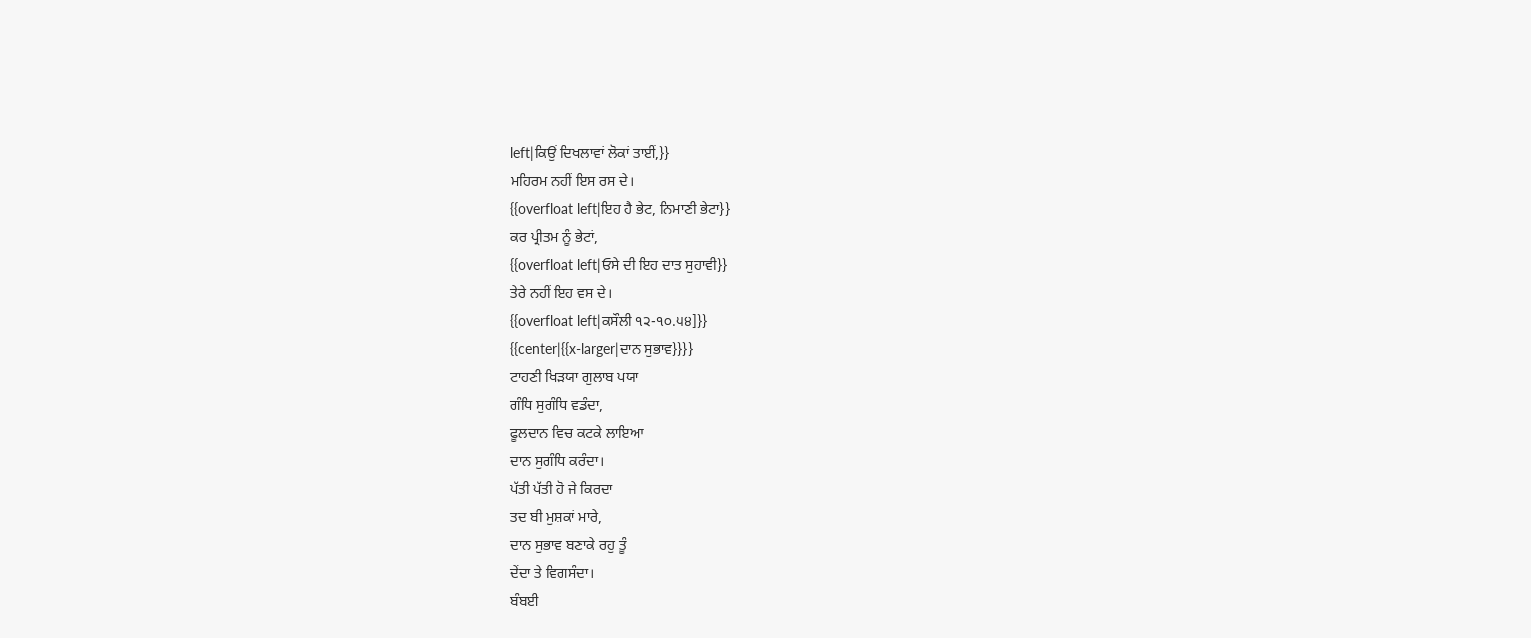left|ਕਿਉਂ ਦਿਖਲਾਵਾਂ ਲੋਕਾਂ ਤਾਈਂ,}}
ਮਹਿਰਮ ਨਹੀਂ ਇਸ ਰਸ ਦੇ।
{{overfloat left|ਇਹ ਹੈ ਭੇਟ, ਨਿਮਾਣੀ ਭੇਟਾ}}
ਕਰ ਪ੍ਰੀਤਮ ਨੂੰ ਭੇਟਾਂ,
{{overfloat left|ਓਸੇ ਦੀ ਇਹ ਦਾਤ ਸੁਹਾਵੀ}}
ਤੇਰੇ ਨਹੀਂ ਇਹ ਵਸ ਦੇ।
{{overfloat left|ਕਸੌਲੀ ੧੨-੧੦.੫੪]}}
{{center|{{x-larger|ਦਾਨ ਸੁਭਾਵ}}}}
ਟਾਹਣੀ ਖਿੜਯਾ ਗੁਲਾਬ ਪਯਾ
ਗੰਧਿ ਸੁਗੰਧਿ ਵਡੰਦਾ,
ਫੂਲਦਾਨ ਵਿਚ ਕਟਕੇ ਲਾਇਆ
ਦਾਨ ਸੁਗੰਧਿ ਕਰੰਦਾ।
ਪੱਤੀ ਪੱਤੀ ਹੋ ਜੇ ਕਿਰਦਾ
ਤਦ ਬੀ ਮੁਸ਼ਕਾਂ ਮਾਰੇ,
ਦਾਨ ਸੁਭਾਵ ਬਣਾਕੇ ਰਹੁ ਤੂੰ
ਦੇਂਦਾ ਤੇ ਵਿਗਸੰਦਾ।
ਬੰਬਈ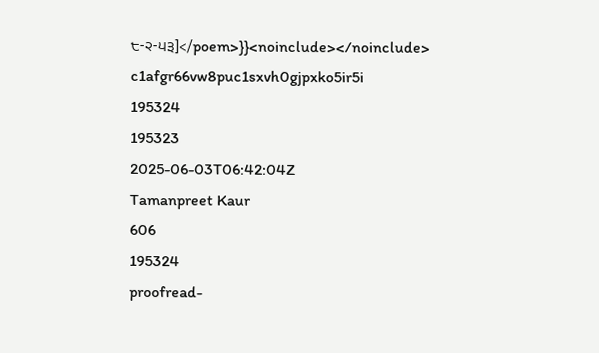੮-੨-੫੩]</poem>}}<noinclude></noinclude>
c1afgr66vw8puc1sxvh0gjpxko5ir5i
195324
195323
2025-06-03T06:42:04Z
Tamanpreet Kaur
606
195324
proofread-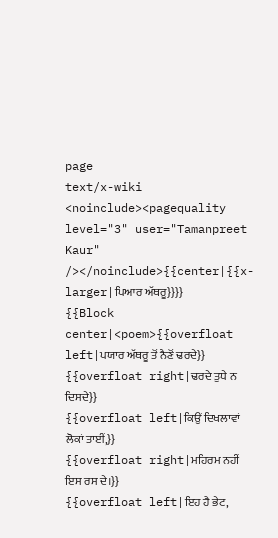page
text/x-wiki
<noinclude><pagequality level="3" user="Tamanpreet Kaur" /></noinclude>{{center|{{x-larger|ਪਿਆਰ ਅੱਥਰੂ}}}}
{{Block center|<poem>{{overfloat left|ਪਯਾਰ ਅੱਥਰੂ ਤੋਂ ਨੈਣੋਂ ਢਰਦੇ}}
{{overfloat right|ਢਰਦੇ ਤੁਧੇ ਨ ਦਿਸਦੇ}}
{{overfloat left|ਕਿਉਂ ਦਿਖਲਾਵਾਂ ਲੋਕਾਂ ਤਾਈਂ,}}
{{overfloat right|ਮਹਿਰਮ ਨਹੀਂ ਇਸ ਰਸ ਦੇ।}}
{{overfloat left|ਇਹ ਹੈ ਭੇਟ,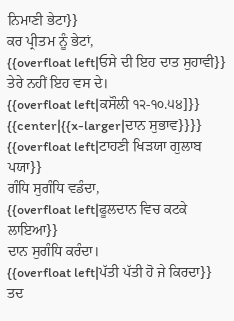ਨਿਮਾਣੀ ਭੇਟਾ}}
ਕਰ ਪ੍ਰੀਤਮ ਨੂੰ ਭੇਟਾਂ,
{{overfloat left|ਓਸੇ ਦੀ ਇਹ ਦਾਤ ਸੁਹਾਵੀ}}
ਤੇਰੇ ਨਹੀਂ ਇਹ ਵਸ ਦੇ।
{{overfloat left|ਕਸੌਲੀ ੧੨-੧੦.੫੪]}}
{{center|{{x-larger|ਦਾਨ ਸੁਭਾਵ}}}}
{{overfloat left|ਟਾਹਣੀ ਖਿੜਯਾ ਗੁਲਾਬ ਪਯਾ}}
ਗੰਧਿ ਸੁਗੰਧਿ ਵਡੰਦਾ,
{{overfloat left|ਫੂਲਦਾਨ ਵਿਚ ਕਟਕੇ ਲਾਇਆ}}
ਦਾਨ ਸੁਗੰਧਿ ਕਰੰਦਾ।
{{overfloat left|ਪੱਤੀ ਪੱਤੀ ਹੋ ਜੇ ਕਿਰਦਾ}}
ਤਦ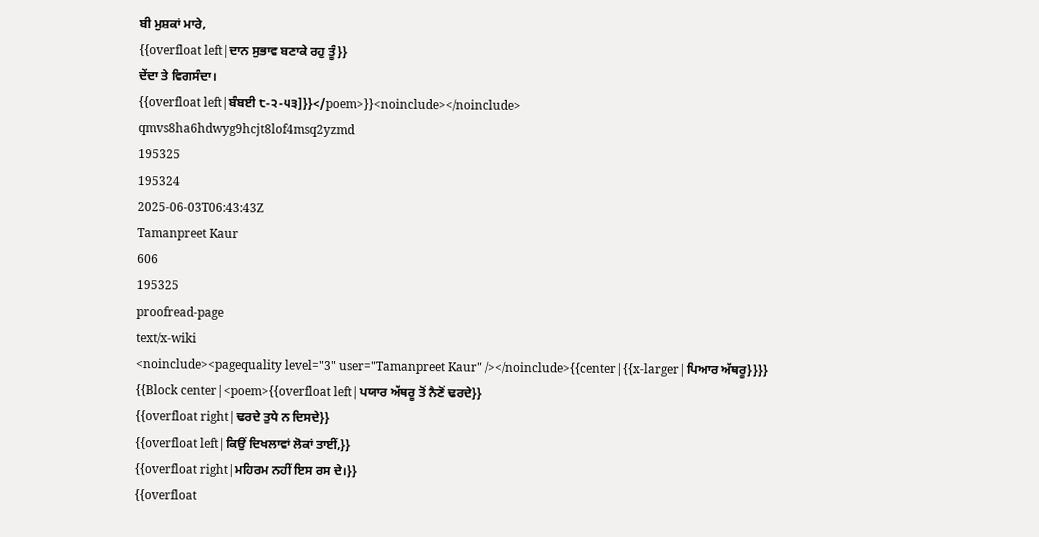ਬੀ ਮੁਸ਼ਕਾਂ ਮਾਰੇ,
{{overfloat left|ਦਾਨ ਸੁਭਾਵ ਬਣਾਕੇ ਰਹੁ ਤੂੰ}}
ਦੇਂਦਾ ਤੇ ਵਿਗਸੰਦਾ।
{{overfloat left|ਬੰਬਈ ੮-੨-੫੩]}}</poem>}}<noinclude></noinclude>
qmvs8ha6hdwyg9hcjt8lof4msq2yzmd
195325
195324
2025-06-03T06:43:43Z
Tamanpreet Kaur
606
195325
proofread-page
text/x-wiki
<noinclude><pagequality level="3" user="Tamanpreet Kaur" /></noinclude>{{center|{{x-larger|ਪਿਆਰ ਅੱਥਰੂ}}}}
{{Block center|<poem>{{overfloat left|ਪਯਾਰ ਅੱਥਰੂ ਤੋਂ ਨੈਣੋਂ ਢਰਦੇ}}
{{overfloat right|ਢਰਦੇ ਤੁਧੇ ਨ ਦਿਸਦੇ}}
{{overfloat left|ਕਿਉਂ ਦਿਖਲਾਵਾਂ ਲੋਕਾਂ ਤਾਈਂ,}}
{{overfloat right|ਮਹਿਰਮ ਨਹੀਂ ਇਸ ਰਸ ਦੇ।}}
{{overfloat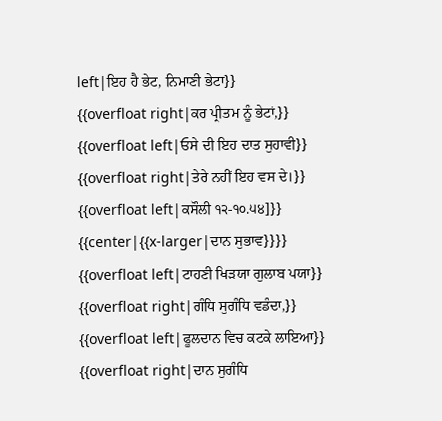left|ਇਹ ਹੈ ਭੇਟ, ਨਿਮਾਣੀ ਭੇਟਾ}}
{{overfloat right|ਕਰ ਪ੍ਰੀਤਮ ਨੂੰ ਭੇਟਾਂ,}}
{{overfloat left|ਓਸੇ ਦੀ ਇਹ ਦਾਤ ਸੁਹਾਵੀ}}
{{overfloat right|ਤੇਰੇ ਨਹੀਂ ਇਹ ਵਸ ਦੇ।}}
{{overfloat left|ਕਸੌਲੀ ੧੨-੧੦.੫੪]}}
{{center|{{x-larger|ਦਾਨ ਸੁਭਾਵ}}}}
{{overfloat left|ਟਾਹਣੀ ਖਿੜਯਾ ਗੁਲਾਬ ਪਯਾ}}
{{overfloat right|ਗੰਧਿ ਸੁਗੰਧਿ ਵਡੰਦਾ,}}
{{overfloat left|ਫੂਲਦਾਨ ਵਿਚ ਕਟਕੇ ਲਾਇਆ}}
{{overfloat right|ਦਾਨ ਸੁਗੰਧਿ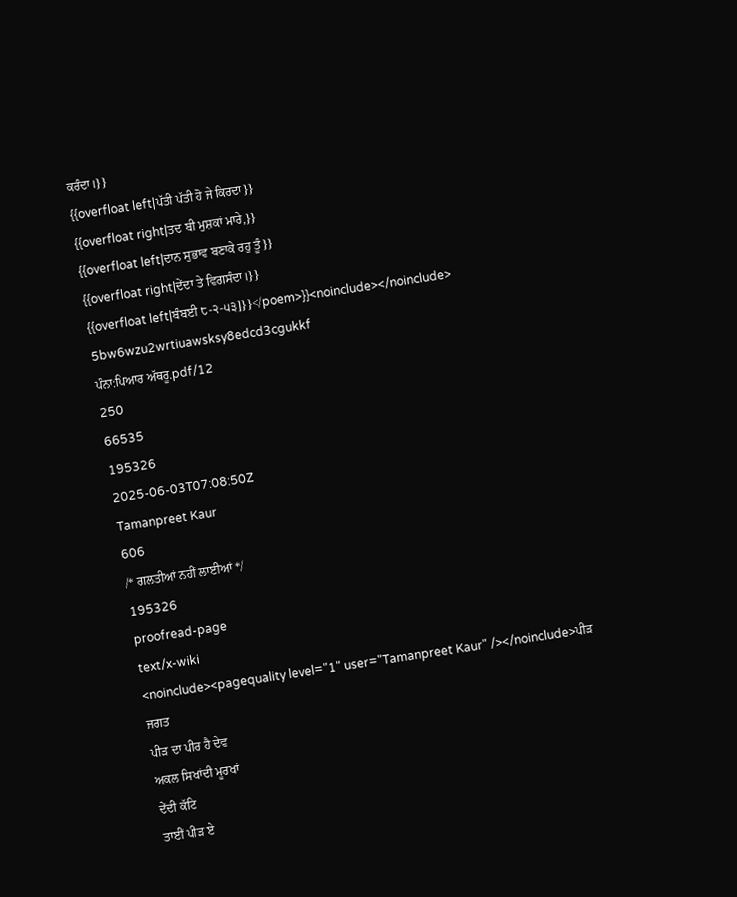ਕਰੰਦਾ।}}
{{overfloat left|ਪੱਤੀ ਪੱਤੀ ਹੋ ਜੇ ਕਿਰਦਾ}}
{{overfloat right|ਤਦ ਬੀ ਮੁਸ਼ਕਾਂ ਮਾਰੇ,}}
{{overfloat left|ਦਾਨ ਸੁਭਾਵ ਬਣਾਕੇ ਰਹੁ ਤੂੰ}}
{{overfloat right|ਦੇਂਦਾ ਤੇ ਵਿਗਸੰਦਾ।}}
{{overfloat left|ਬੰਬਈ ੮-੨-੫੩]}}</poem>}}<noinclude></noinclude>
5bw6wzu2wrtiuawsksy8edcd3cgukkf
ਪੰਨਾ:ਪਿਆਰ ਅੱਥਰੂ.pdf/12
250
66535
195326
2025-06-03T07:08:50Z
Tamanpreet Kaur
606
/* ਗਲਤੀਆਂ ਨਹੀਂ ਲਾਈਆਂ */
195326
proofread-page
text/x-wiki
<noinclude><pagequality level="1" user="Tamanpreet Kaur" /></noinclude>ਪੀੜ
ਜਗਤ
ਪੀੜ ਦਾ ਪੀਰ ਹੈ ਦੇਵ
ਅਕਲ ਸਿਖਾਂਦੀ ਮੂਰਖਾਂ
ਦੇਂਦੀ ਕੱਟਿ
ਤਾਈਂ ਪੀੜ ਏ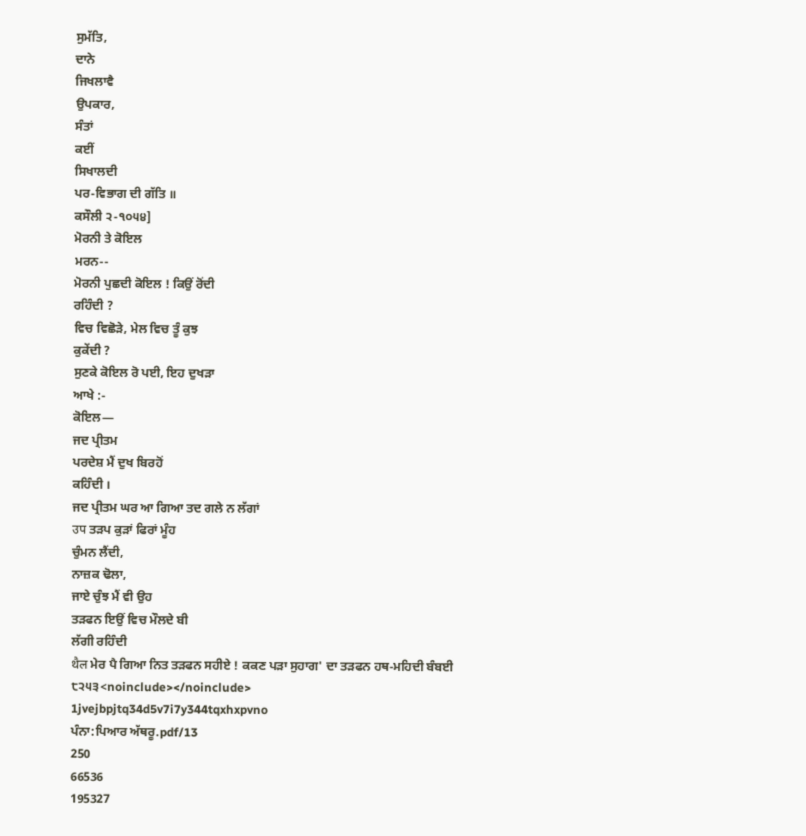ਸੁਮੱਤਿ,
ਦਾਨੇ
ਜਿਖਲਾਵੈ
ਉਪਕਾਰ,
ਸੰਤਾਂ
ਕਈਂ
ਸਿਖਾਲਦੀ
ਪਰ-ਵਿਭਾਗ ਦੀ ਗੱਤਿ ॥
ਕਸੌਲੀ ੨-੧੦੫੪]
ਮੋਰਨੀ ਤੇ ਕੋਇਲ
ਮਰਨ--
ਮੋਰਨੀ ਪੁਛਦੀ ਕੋਇਲ ! ਕਿਉਂ ਰੋਂਦੀ
ਰਹਿੰਦੀ ?
ਵਿਚ ਵਿਛੋੜੇ, ਮੇਲ ਵਿਚ ਤੂੰ ਕੁਝ
ਕੁਕੇਂਦੀ ?
ਸੁਣਕੇ ਕੋਇਲ ਰੋ ਪਈ, ਇਹ ਦੁਖੜਾ
ਆਖੇ :-
ਕੋਇਲ—
ਜਦ ਪ੍ਰੀਤਮ
ਪਰਦੇਸ਼ ਮੈਂ ਦੁਖ ਬਿਰਹੋਂ
ਕਹਿੰਦੀ ।
ਜਦ ਪ੍ਰੀਤਮ ਘਰ ਆ ਗਿਆ ਤਦ ਗਲੇ ਨ ਲੱਗਾਂ
उप ਤੜਪ ਕੁੜਾਂ ਫਿਰਾਂ ਮੂੰਹ
ਚੁੰਮਨ ਲੈਂਦੀ,
ਨਾਜ਼ਕ ਢੋਲਾ,
ਜਾਏ ਚੁੰਝ ਮੈਂ ਵੀ ਉਹ
ਤੜਫਨ ਇਉਂ ਵਿਚ ਮੌਲਦੇ ਬੀ
ਲੱਗੀ ਰਹਿੰਦੀ
थैल ਮੇਰ ਪੈ ਗਿਆ ਨਿਤ ਤੜਫਨ ਸਹੀਏ ! ਕਕਣ ਪੜਾ ਸੁਹਾਗ' ਦਾ ਤੜਫਨ ਹਥ-ਮਹਿਦੀ ਬੰਬਈ ੮੨੫੩<noinclude></noinclude>
1jvejbpjtq34d5v7i7y344tqxhxpvno
ਪੰਨਾ:ਪਿਆਰ ਅੱਥਰੂ.pdf/13
250
66536
195327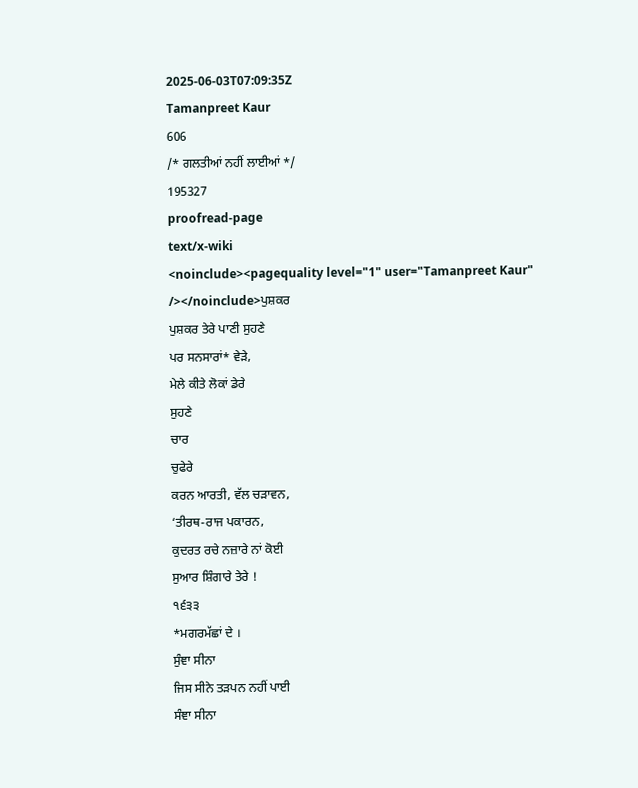2025-06-03T07:09:35Z
Tamanpreet Kaur
606
/* ਗਲਤੀਆਂ ਨਹੀਂ ਲਾਈਆਂ */
195327
proofread-page
text/x-wiki
<noinclude><pagequality level="1" user="Tamanpreet Kaur" /></noinclude>ਪੁਸ਼ਕਰ
ਪੁਸ਼ਕਰ ਤੇਰੇ ਪਾਣੀ ਸੁਹਣੇ
ਪਰ ਸਨਸਾਰਾਂ* ਵੇੜੇ,
ਮੇਲੇ ਕੀਤੇ ਲੋਕਾਂ ਡੇਰੇ
ਸੁਹਣੇ
ਚਾਰ
ਚੁਫੇਰੇ
ਕਰਨ ਆਰਤੀ, ਵੱਲ ਚੜਾਵਨ,
‘ਤੀਰਥ-ਰਾਜ ਪਕਾਰਨ,
ਕੁਦਰਤ ਰਚੇ ਨਜ਼ਾਰੇ ਨਾਂ ਕੋਈ
ਸੁਆਰ ਸ਼ਿੰਗਾਰੇ ਤੇਰੇ !
੧੬੩੩
*ਮਗਰਮੱਛਾਂ ਦੇ ।
ਸੁੰਞਾ ਸੀਨਾ
ਜਿਸ ਸੀਨੇ ਤੜਪਨ ਨਹੀਂ ਪਾਈ
ਸੰਞਾ ਸੀਨਾ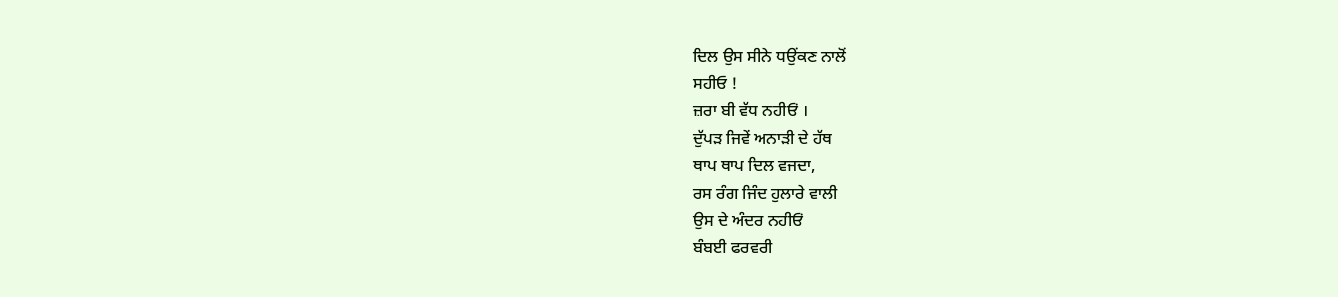ਦਿਲ ਉਸ ਸੀਨੇ ਧਉਂਕਣ ਨਾਲੋਂ
ਸਹੀਓ !
ਜ਼ਰਾ ਬੀ ਵੱਧ ਨਹੀਓਂ ।
ਦੁੱਪੜ ਜਿਵੇਂ ਅਨਾੜੀ ਦੇ ਹੱਥ
ਥਾਪ ਥਾਪ ਦਿਲ ਵਜਦਾ,
ਰਸ ਰੰਗ ਜਿੰਦ ਹੁਲਾਰੇ ਵਾਲੀ
ਉਸ ਦੇ ਅੰਦਰ ਨਹੀਓਂ
ਬੰਬਈ ਫਰਵਰੀ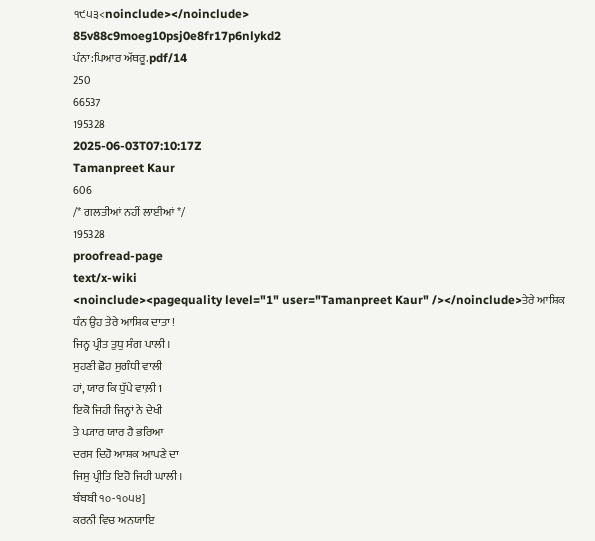੧੯੫੩<noinclude></noinclude>
85v88c9moeg10psj0e8fr17p6nlykd2
ਪੰਨਾ:ਪਿਆਰ ਅੱਥਰੂ.pdf/14
250
66537
195328
2025-06-03T07:10:17Z
Tamanpreet Kaur
606
/* ਗਲਤੀਆਂ ਨਹੀਂ ਲਾਈਆਂ */
195328
proofread-page
text/x-wiki
<noinclude><pagequality level="1" user="Tamanpreet Kaur" /></noinclude>ਤੇਰੇ ਆਸ਼ਿਕ
ਧੰਨ ਉਹ ਤੇਰੇ ਆਸ਼ਿਕ ਦਾਤਾ !
ਜਿਨ੍ਹ ਪ੍ਰੀਤ ਤੁਧੁ ਸੰਗ ਪਾਲੀ ।
ਸੁਹਣੀ ਛੋਹ ਸੁਗੰਧੀ ਵਾਲੀ
ਹਾਂ, ਯਾਰ ਕਿ ਧੁੱਪੇ ਵਾਲ਼ੀ 1
ਇਕੋ ਜਿਹੀ ਜਿਨ੍ਹਾਂ ਨੇ ਦੇਖੀ
ਤੇ ਪ੍ਯਾਰ ਯਾਰ ਹੈ ਭਰਿਆ
ਦਰਸ ਦਿਹੋ ਆਸ਼ਕ ਆਪਣੇ ਦਾ
ਜਿਸੁ ਪ੍ਰੀਤਿ ਇਹੋ ਜਿਹੀ ਘਾਲੀ।
ਬੰਬਬੀ ੧੦-੧੦੫੪]
ਕਰਨੀ ਵਿਚ ਅਨਯਾਇ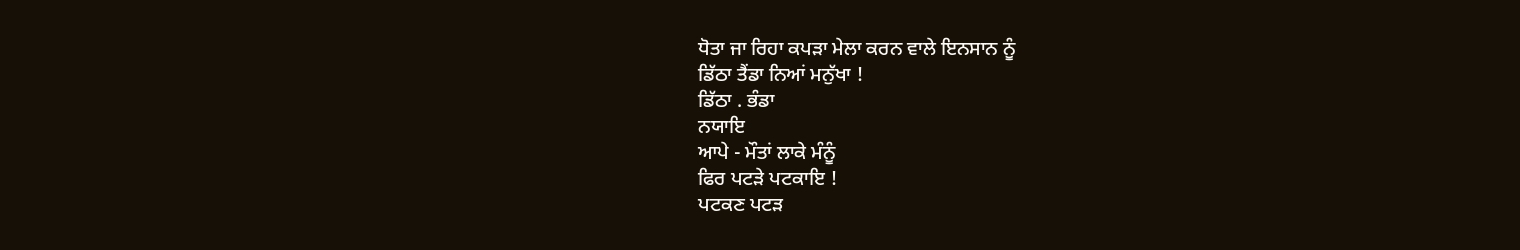ਧੋਤਾ ਜਾ ਰਿਹਾ ਕਪੜਾ ਮੇਲਾ ਕਰਨ ਵਾਲੇ ਇਨਸਾਨ ਨੂੰ
ਡਿੱਠਾ ਤੈਂਡਾ ਨਿਆਂ ਮਨੁੱਖਾ !
ਡਿੱਠਾ . ਭੰਡਾ
ਨਯਾਇ
ਆਪੇ - ਮੌਤਾਂ ਲਾਕੇ ਮੰਨੂੰ
ਫਿਰ ਪਟੜੇ ਪਟਕਾਇ !
ਪਟਕਣ ਪਟੜ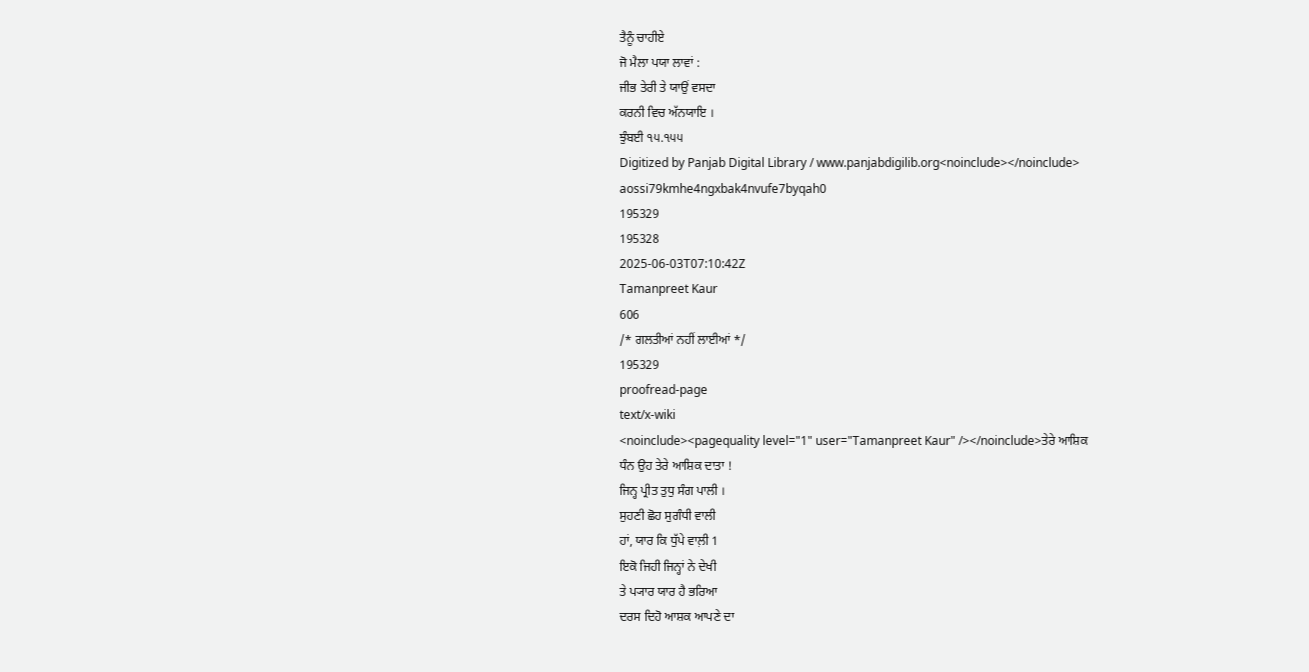ਤੈਨੂੰ ਚਾਹੀਏ
ਜੋ ਮੈਲਾ ਪਯਾ ਲਾਵਾਂ :
ਜੀਭ ਤੇਰੀ ਤੇ ਯਾਉਂ ਵਸਦਾ
ਕਰਨੀ ਵਿਚ ਅੱਨਯਾਇ ।
ਝੁੰਬਈ ੧੫.੧੫੫
Digitized by Panjab Digital Library / www.panjabdigilib.org<noinclude></noinclude>
aossi79kmhe4ngxbak4nvufe7byqah0
195329
195328
2025-06-03T07:10:42Z
Tamanpreet Kaur
606
/* ਗਲਤੀਆਂ ਨਹੀਂ ਲਾਈਆਂ */
195329
proofread-page
text/x-wiki
<noinclude><pagequality level="1" user="Tamanpreet Kaur" /></noinclude>ਤੇਰੇ ਆਸ਼ਿਕ
ਧੰਨ ਉਹ ਤੇਰੇ ਆਸ਼ਿਕ ਦਾਤਾ !
ਜਿਨ੍ਹ ਪ੍ਰੀਤ ਤੁਧੁ ਸੰਗ ਪਾਲੀ ।
ਸੁਹਣੀ ਛੋਹ ਸੁਗੰਧੀ ਵਾਲੀ
ਹਾਂ, ਯਾਰ ਕਿ ਧੁੱਪੇ ਵਾਲ਼ੀ 1
ਇਕੋ ਜਿਹੀ ਜਿਨ੍ਹਾਂ ਨੇ ਦੇਖੀ
ਤੇ ਪ੍ਯਾਰ ਯਾਰ ਹੈ ਭਰਿਆ
ਦਰਸ ਦਿਹੋ ਆਸ਼ਕ ਆਪਣੇ ਦਾ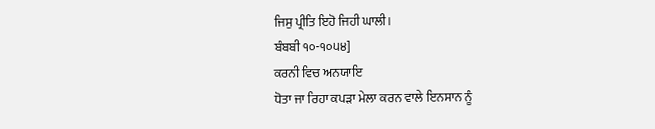ਜਿਸੁ ਪ੍ਰੀਤਿ ਇਹੋ ਜਿਹੀ ਘਾਲੀ।
ਬੰਬਬੀ ੧੦-੧੦੫੪]
ਕਰਨੀ ਵਿਚ ਅਨਯਾਇ
ਧੋਤਾ ਜਾ ਰਿਹਾ ਕਪੜਾ ਮੇਲਾ ਕਰਨ ਵਾਲੇ ਇਨਸਾਨ ਨੂੰ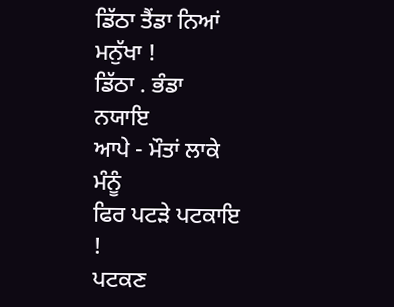ਡਿੱਠਾ ਤੈਂਡਾ ਨਿਆਂ ਮਨੁੱਖਾ !
ਡਿੱਠਾ . ਭੰਡਾ
ਨਯਾਇ
ਆਪੇ - ਮੌਤਾਂ ਲਾਕੇ ਮੰਨੂੰ
ਫਿਰ ਪਟੜੇ ਪਟਕਾਇ !
ਪਟਕਣ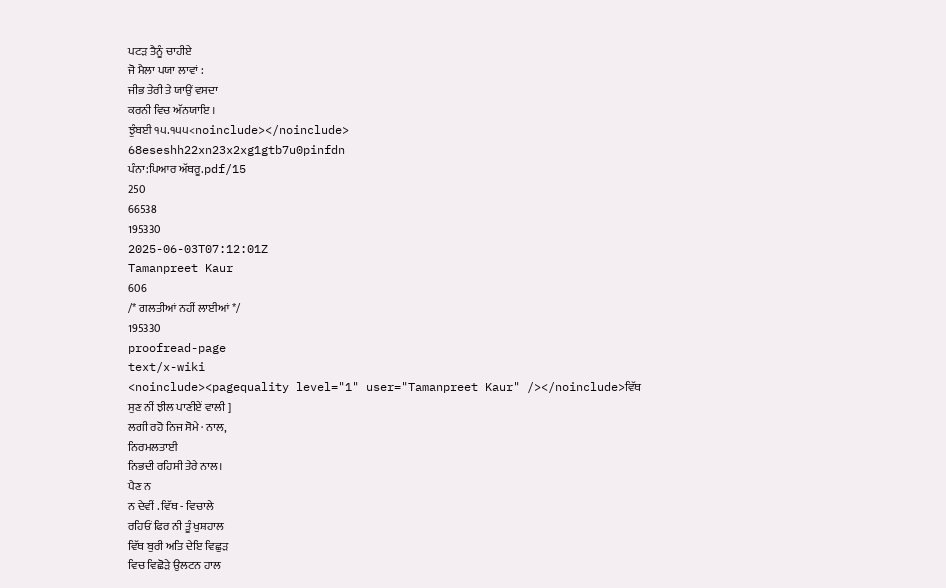ਪਟੜ ਤੈਨੂੰ ਚਾਹੀਏ
ਜੋ ਮੈਲਾ ਪਯਾ ਲਾਵਾਂ :
ਜੀਭ ਤੇਰੀ ਤੇ ਯਾਉਂ ਵਸਦਾ
ਕਰਨੀ ਵਿਚ ਅੱਨਯਾਇ ।
ਝੁੰਬਈ ੧੫.੧੫੫<noinclude></noinclude>
68eseshh22xn23x2xg1gtb7u0pinfdn
ਪੰਨਾ:ਪਿਆਰ ਅੱਥਰੂ.pdf/15
250
66538
195330
2025-06-03T07:12:01Z
Tamanpreet Kaur
606
/* ਗਲਤੀਆਂ ਨਹੀਂ ਲਾਈਆਂ */
195330
proofread-page
text/x-wiki
<noinclude><pagequality level="1" user="Tamanpreet Kaur" /></noinclude>ਵਿੱਥ
ਸੁਣ ਨੀਂ ਝੀਲ ਪਾਣੀਏਂ ਵਾਲੀ ]
ਲਗੀ ਰਹੋ ਨਿਜ ਸੋਮੇ · ਨਾਲ,
ਨਿਰਮਲਤਾਈ
ਨਿਭਦੀ ਰਹਿਸੀ ਤੇਰੇ ਨਾਲ।
ਪੈਣ ਨ
ਨ ਦੇਵੀਂ . ਵਿੱਥ - ਵਿਚਾਲੇ
ਰਹਿਓਂ ਫਿਰ ਨੀ ਤੂੰ ਖੁਸ਼ਹਾਲ
ਵਿੱਥ ਬੁਰੀ ਅਤਿ ਦੇਇ ਵਿਛੁੜ
ਵਿਚ ਵਿਛੋੜੇ ਉਲਟਨ ਹਾਲ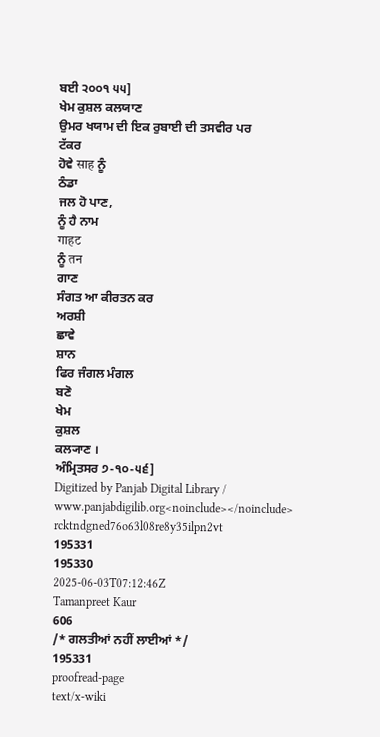ਬਈ ੨੦੦੧ ੫੫]
ਖੇਮ ਕੁਸ਼ਲ ਕਲਯਾਣ
ਉਮਰ ਖਯਾਮ ਦੀ ਇਕ ਰੁਬਾਈ ਦੀ ਤਸਵੀਰ ਪਰ
ਟੱਕਰ
ਹੋਵੇ साह ਨੂੰ
ਠੰਡਾ
ਜਲ ਹੋ ਪਾਣ,
ਨੂੰ ਹੈ ਨਾਮ
गाहट
ਨੂੰ तन
ਗਾਣ
ਸੰਗਤ ਆ ਕੀਰਤਨ ਕਰ
ਅਰਸ਼ੀ
ਛਾਵੇ
ਸ਼ਾਨ
ਫਿਰ ਜੰਗਲ ਮੰਗਲ
ਬਣੋ
ਖੇਮ
ਕੁਸ਼ਲ
ਕਲ੍ਯਾਣ ।
ਅੰਮ੍ਰਿਤਸਰ ੭-੧੦-੫੬]
Digitized by Panjab Digital Library / www.panjabdigilib.org<noinclude></noinclude>
rcktndgned76o63l08re8y35ilpn2vt
195331
195330
2025-06-03T07:12:46Z
Tamanpreet Kaur
606
/* ਗਲਤੀਆਂ ਨਹੀਂ ਲਾਈਆਂ */
195331
proofread-page
text/x-wiki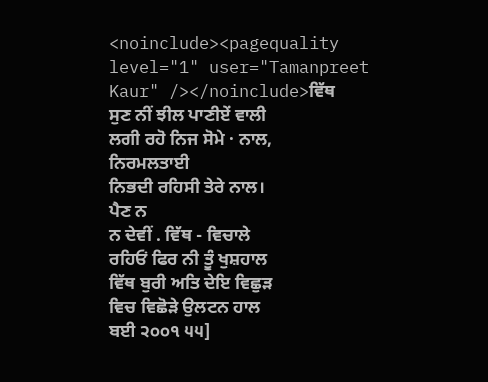<noinclude><pagequality level="1" user="Tamanpreet Kaur" /></noinclude>ਵਿੱਥ
ਸੁਣ ਨੀਂ ਝੀਲ ਪਾਣੀਏਂ ਵਾਲੀ
ਲਗੀ ਰਹੋ ਨਿਜ ਸੋਮੇ · ਨਾਲ,
ਨਿਰਮਲਤਾਈ
ਨਿਭਦੀ ਰਹਿਸੀ ਤੇਰੇ ਨਾਲ।
ਪੈਣ ਨ
ਨ ਦੇਵੀਂ . ਵਿੱਥ - ਵਿਚਾਲੇ
ਰਹਿਓਂ ਫਿਰ ਨੀ ਤੂੰ ਖੁਸ਼ਹਾਲ
ਵਿੱਥ ਬੁਰੀ ਅਤਿ ਦੇਇ ਵਿਛੁੜ
ਵਿਚ ਵਿਛੋੜੇ ਉਲਟਨ ਹਾਲ
ਬਈ ੨੦੦੧ ੫੫]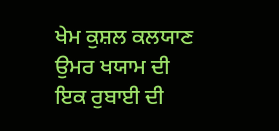ਖੇਮ ਕੁਸ਼ਲ ਕਲਯਾਣ
ਉਮਰ ਖਯਾਮ ਦੀ ਇਕ ਰੁਬਾਈ ਦੀ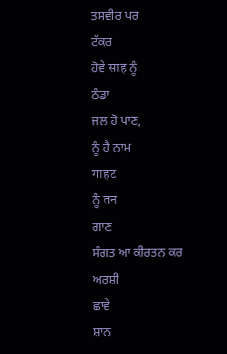ਤਸਵੀਰ ਪਰ
ਟੱਕਰ
ਹੋਵੇ साह ਨੂੰ
ਠੰਡਾ
ਜਲ ਹੋ ਪਾਣ,
ਨੂੰ ਹੈ ਨਾਮ
गाहट
ਨੂੰ तन
ਗਾਣ
ਸੰਗਤ ਆ ਕੀਰਤਨ ਕਰ
ਅਰਸ਼ੀ
ਛਾਵੇ
ਸ਼ਾਨ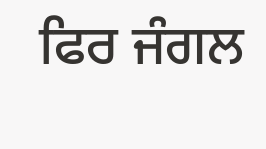ਫਿਰ ਜੰਗਲ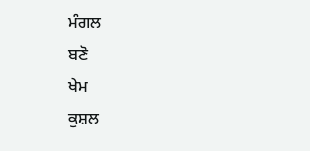ਮੰਗਲ
ਬਣੋ
ਖੇਮ
ਕੁਸ਼ਲ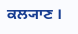ਕਲ੍ਯਾਣ ।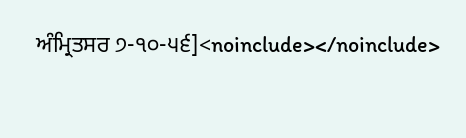ਅੰਮ੍ਰਿਤਸਰ ੭-੧੦-੫੬]<noinclude></noinclude>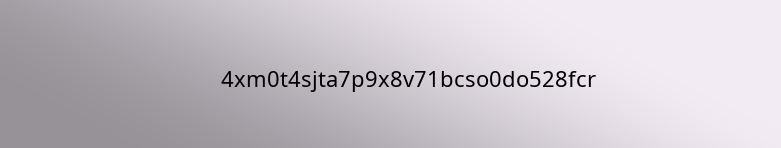4xm0t4sjta7p9x8v71bcso0do528fcr